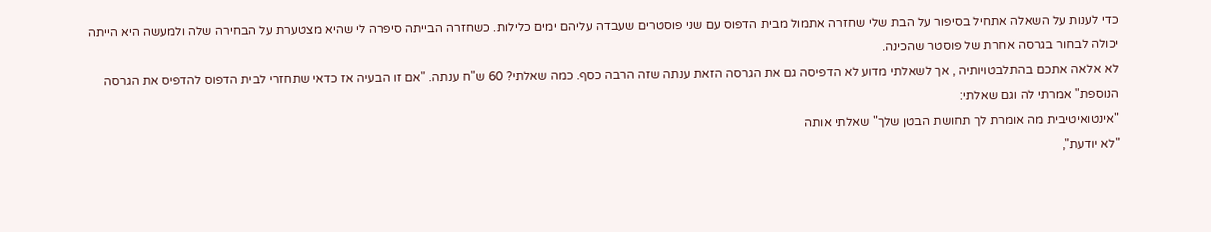כדי לענות על השאלה אתחיל בסיפור על הבת שלי שחזרה אתמול מבית הדפוס עם שני פוסטרים שעבדה עליהם ימים כלילות. כשחזרה הבייתה סיפרה לי שהיא מצטערת על הבחירה שלה ולמעשה היא הייתה יכולה לבחור בגרסה אחרת של פוסטר שהכינה.
לא אלאה אתכם בהתלבטויותיה , אך לשאלתי מדוע לא הדפיסה גם את הגרסה הזאת ענתה שזה הרבה כסף. כמה שאלתי? 60 ש"ח ענתה. "אם זו הבעיה אז כדאי שתחזרי לבית הדפוס להדפיס את הגרסה הנוספת" אמרתי לה וגם שאלתי:
"אינטואיטיבית מה אומרת לך תחושת הבטן שלך" שאלתי אותה
"לא יודעת",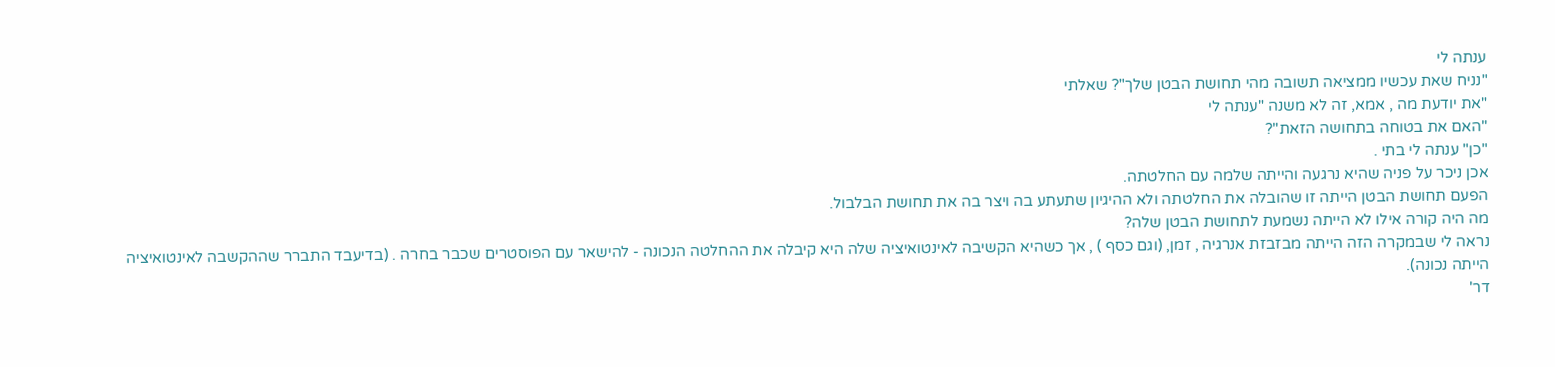ענתה לי
"נניח שאת עכשיו ממציאה תשובה מהי תחושת הבטן שלך"? שאלתי
"את יודעת מה , אמא, זה לא משנה "ענתה לי
"האם את בטוחה בתחושה הזאת"?
"כן" ענתה לי בתי .
אכן ניכר על פניה שהיא נרגעה והייתה שלמה עם החלטתה.
הפעם תחושת הבטן הייתה זו שהובלה את החלטתה ולא ההיגיון שתעתע בה ויצר בה את תחושת הבלבול.
מה היה קורה אילו לא הייתה נשמעת לתחושת הבטן שלה?
נראה לי שבמקרה הזה הייתה מבזבזת אנרגיה , זמן, (וגם כסף ) , אך כשהיא הקשיבה לאינטואיציה שלה היא קיבלה את ההחלטה הנכונה - להישאר עם הפוסטרים שכבר בחרה . (בדיעבד התברר שההקשבה לאינטואיציה הייתה נכונה).
דר'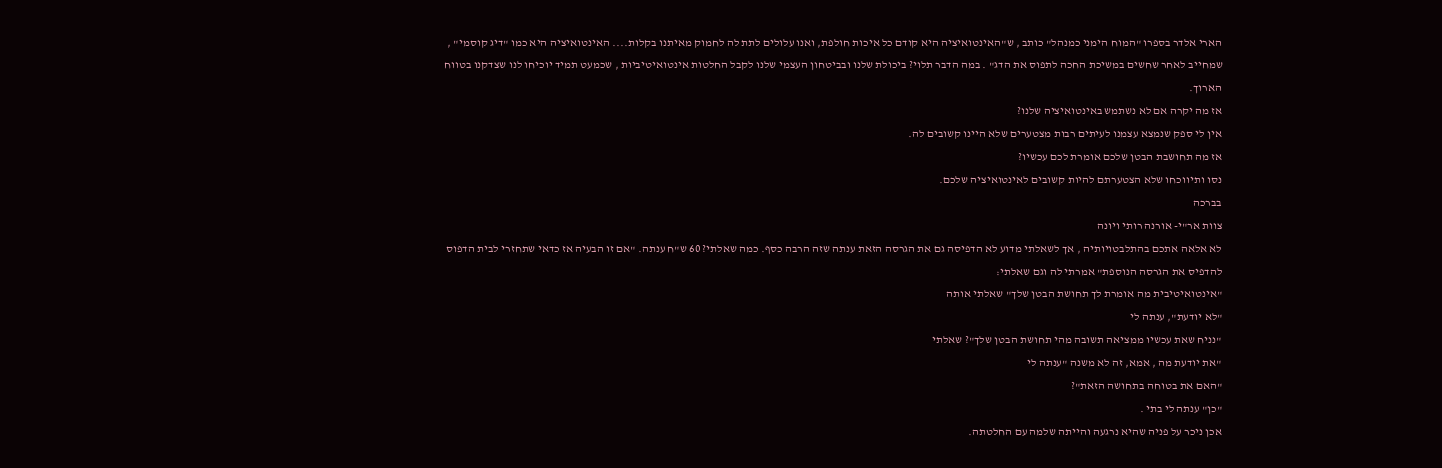הארי אלדר בספרו "המוח הימני כמנהל" כותב , ש"האינטואיציה היא קודם כל איכות חולפת, ואנו עלולים לתת לה לחמוק מאיתנו בקלות.... האינטואיציה היא כמו "דיג קוסמי" , שמחייב לאחר שחשים במשיכת החכה לתפוס את הדג" . במה הדבר תלוי? ביכולת שלנו ובביטחון העצמי שלנו לקבל החלטות אינטואיטיביות , שכמעט תמיד יוכיחו לנו שצדקנו בטווח הארוך.
אז מה יקרה אם לא נשתמש באינטואיציה שלנו?
אין לי ספק שנמצא עצמנו לעיתים רבות מצטערים שלא היינו קשובים לה.
אז מה תחושבת הבטן שלכם אומרת לכם עכשיו?
נסו ותיווכחו שלא הצטערתם להיות קשובים לאינטואיציה שלכם.
בברכה
צוות אר"י- אורנה רותי ויונה
לא אלאה אתכם בהתלבטויותיה , אך לשאלתי מדוע לא הדפיסה גם את הגרסה הזאת ענתה שזה הרבה כסף. כמה שאלתי? 60 ש"ח ענתה. "אם זו הבעיה אז כדאי שתחזרי לבית הדפוס להדפיס את הגרסה הנוספת" אמרתי לה וגם שאלתי:
"אינטואיטיבית מה אומרת לך תחושת הבטן שלך" שאלתי אותה
"לא יודעת", ענתה לי
"נניח שאת עכשיו ממציאה תשובה מהי תחושת הבטן שלך"? שאלתי
"את יודעת מה , אמא, זה לא משנה "ענתה לי
"האם את בטוחה בתחושה הזאת"?
"כן" ענתה לי בתי .
אכן ניכר על פניה שהיא נרגעה והייתה שלמה עם החלטתה.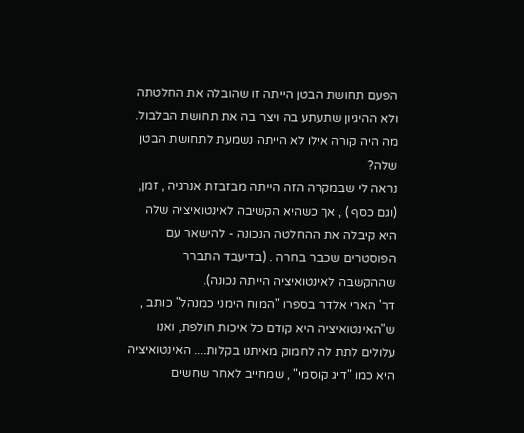הפעם תחושת הבטן הייתה זו שהובלה את החלטתה ולא ההיגיון שתעתע בה ויצר בה את תחושת הבלבול.
מה היה קורה אילו לא הייתה נשמעת לתחושת הבטן שלה?
נראה לי שבמקרה הזה הייתה מבזבזת אנרגיה , זמן, (וגם כסף ) , אך כשהיא הקשיבה לאינטואיציה שלה היא קיבלה את ההחלטה הנכונה - להישאר עם הפוסטרים שכבר בחרה . (בדיעבד התברר שההקשבה לאינטואיציה הייתה נכונה).
דר' הארי אלדר בספרו "המוח הימני כמנהל" כותב , ש"האינטואיציה היא קודם כל איכות חולפת, ואנו עלולים לתת לה לחמוק מאיתנו בקלות.... האינטואיציה היא כמו "דיג קוסמי" , שמחייב לאחר שחשים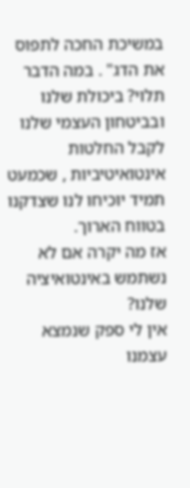במשיכת החכה לתפוס את הדג" . במה הדבר תלוי? ביכולת שלנו ובביטחון העצמי שלנו לקבל החלטות אינטואיטיביות , שכמעט תמיד יוכיחו לנו שצדקנו בטווח הארוך.
אז מה יקרה אם לא נשתמש באינטואיציה שלנו?
אין לי ספק שנמצא עצמנו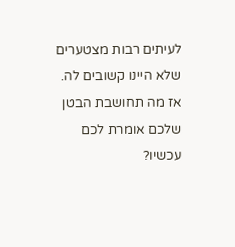לעיתים רבות מצטערים שלא היינו קשובים לה.
אז מה תחושבת הבטן שלכם אומרת לכם עכשיו?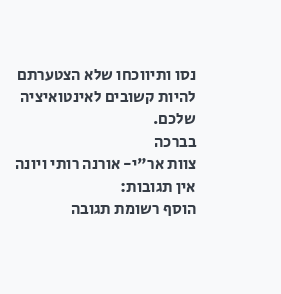נסו ותיווכחו שלא הצטערתם להיות קשובים לאינטואיציה שלכם.
בברכה
צוות אר"י- אורנה רותי ויונה
אין תגובות:
הוסף רשומת תגובה